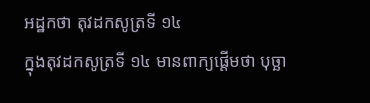អដ្ឋកថា តុវដកសូត្រទី ១៤
ក្នុងតុវដកសូត្រទី ១៤ មានពាក្យផ្តើមថា បុច្ឆា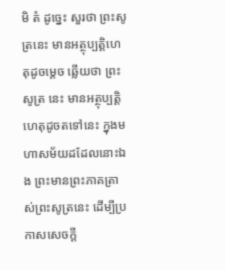មិ តំ ដូច្នេះ សួរថា ព្រះសូត្រនេះ មានអត្ថុប្បត្តិហេតុដូចម្តេច ឆ្លើយថា ព្រះសូត្រ នេះ មានអត្ថុប្បត្តិហេតុដូចតទៅនេះ ក្នុងមហាសម័យដដែលនោះឯង ព្រះមានព្រះភាគត្រាស់ព្រះសូត្រនេះ ដើម្បីប្រកាសសេចក្តី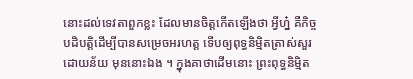នោះដល់ទេវតាពួកខ្លះ ដែលមានចិត្តកើតឡើងថា អ្វីហ្ន៎ គឺកិច្ចបដិបត្តិដើម្បីបានសម្រេចអរហត្ត ទើបឲ្យពុទ្ធនិម្មិតត្រាស់សួរដោយន័យ មុននោះឯង ។ ក្នុងគាថាដើមនោះ ព្រះពុទ្ធនិម្មិត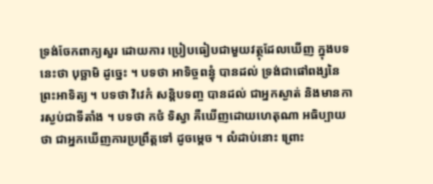ទ្រង់ចែកពាក្យសួរ ដោយការ ប្រៀបធៀបជាមួយវត្ថុដែលឃើញ ក្នុងបទនេះថា បុច្ឆាមិ ដូច្នេះ ។ បទថា អាទិច្ចពន្ធុំ បានដល់ ទ្រង់ជាផៅពង្សនៃព្រះអាទិត្យ ។ បទថា វិវេកំ សន្តិបទញ្ច បានដល់ ជាអ្នកស្ងាត់ និងមានការស្ងប់ជាទីតាំង ។ បទថា កថំ ទិស្វា គឺឃើញដោយហេតុណា អធិប្បាយថា ជាអ្នកឃើញការប្រព្រឹត្តទៅ ដូចម្តេច ។ លំដាប់នោះ ព្រោះ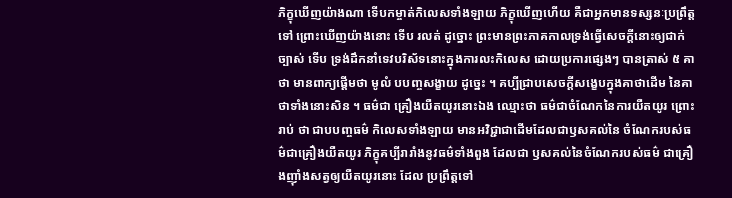ភិក្ខុឃើញយ៉ាងណា ទើបកម្ចាត់កិលេសទាំងឡាយ ភិក្ខុឃើញហើយ គឺជាអ្នកមានទស្សនៈប្រព្រឹត្តទៅ ព្រោះឃើញយ៉ាងនោះ ទើប រលត់ ដូច្នោះ ព្រះមានព្រះភាគកាលទ្រង់ធ្វើសេចក្តីនោះឲ្យជាក់ច្បាស់ ទើប ទ្រង់ដឹកនាំទេវបរិស័ទនោះក្នុងការលះកិលេស ដោយប្រការផ្សេងៗ បានត្រាស់ ៥ គាថា មានពាក្យផ្តើមថា មូលំ បបញ្ចសង្ខាយ ដូច្នេះ ។ គប្បីជ្រាបសេចក្តីសង្ខេបក្នុងគាថាដើម នៃគាថាទាំងនោះសិន ។ ធម៌ជា គ្រឿងយឺតយូរនោះឯង ឈ្មោះថា ធម៌ជាចំណែកនៃការយឺតយូរ ព្រោះរាប់ ថា ជាបបញ្ចធម៌ កិលេសទាំងឡាយ មានអវិជ្ជាជាដើមដែលជាឫសគល់នៃ ចំណែករបស់ធម៌ជាគ្រឿងយឺតយូរ ភិក្ខុគប្បីរារាំងនូវធម៌ទាំងពួង ដែលជា ឫសគល់នៃចំណែករបស់ធម៌ ជាគ្រឿងញ៉ាំងសត្វឲ្យយឺតយូរនោះ ដែល ប្រព្រឹត្តទៅ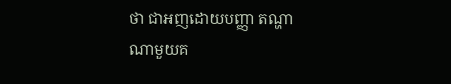ថា ជាអញដោយបញ្ញា តណ្ហាណាមួយគ